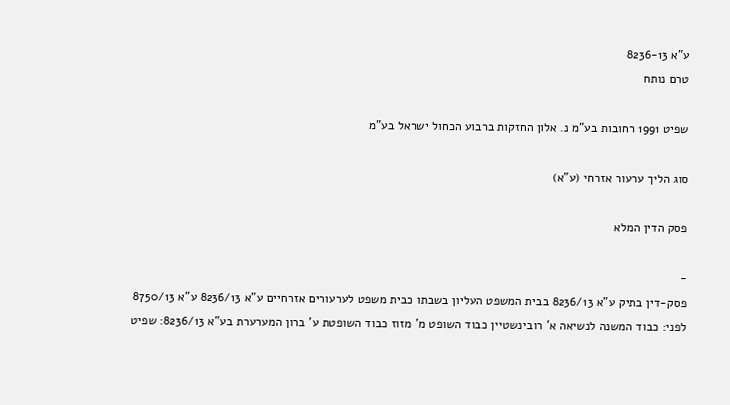ע"א 8236-13
טרם נותח

שפיט 1991 רחובות בע"מ נ. אלון החזקות ברבוע הכחול ישראל בע"מ

סוג הליך ערעור אזרחי (ע"א)

פסק הדין המלא

-
פסק-דין בתיק ע"א 8236/13 בבית המשפט העליון בשבתו כבית משפט לערעורים אזרחיים ע"א 8236/13 ע"א 8750/13 לפני: כבוד המשנה לנשיאה א' רובינשטיין כבוד השופט מ' מזוז כבוד השופטת ע' ברון המערערת בע"א 8236/13: שפיט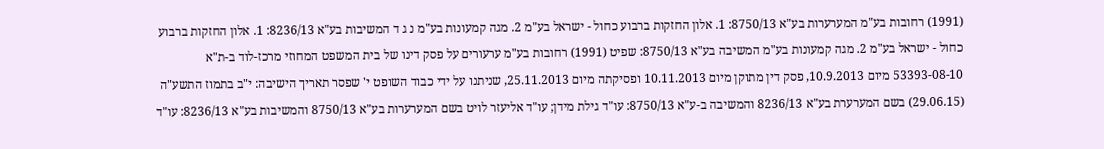(1991) רחובות בע"מ המערערות בע"א 8750/13: 1. אלון החזקות ברבוע כחול - ישראל בע"מ 2. מגה קמעונות בע"מ נ ג ד המשיבות בע"א 8236/13: 1. אלון החזקות ברבוע כחול - ישראל בע"מ 2. מגה קמעונות בע"מ המשיבה בע"א 8750/13: שפיט (1991) רחובות בע"מ ערעורים על פסק דינו של בית המשפט המחוזי מרכז-לוד ב-ת"א 53393-08-10 מיום 10.9.2013, פסק דין מתוקן מיום 10.11.2013 ופסיקתה מיום 25.11.2013, שניתנו על ידי כבוד השופט י' שפסר תאריך הישיבה: י"ב בתמוז התשע"ה (29.06.15) בשם המערערת בע"א 8236/13 והמשיבה ב-ע"א 8750/13: עו"ד גילת מידן; עו"ד אליעזר לויט בשם המערערות בע"א 8750/13 והמשיבות בע"א 8236/13: עו"ד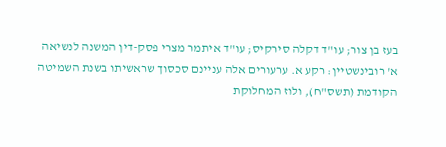בעז בן צור; עו"ד דקלה סירקיס; עו"ד איתמר מצרי פסק-דין המשנה לנשיאה א' רובינשטיין: רקע א. ערעורים אלה עניינם סכסוך שראשיתו בשנת השמיטה הקודמת (תשס"ח), ולוז המחלוקת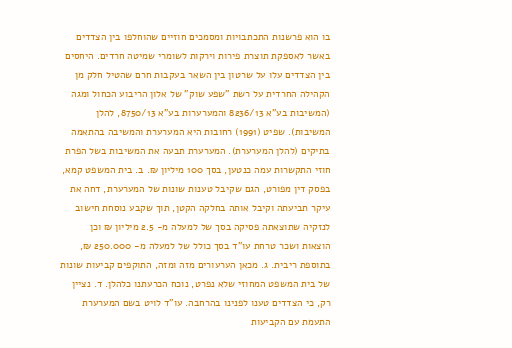בו הוא פרשנות התכתבויות ומסמכים חוזיים שהוחלפו בין הצדדים באשר לאספקת תוצרת פירות וירקות לשומרי שמיטה חרדים. היחסים בין הצדדים עלו על שרטון בין השאר בעקבות חרם שהטיל חלק מן הקהילה החרדית על רשת "שפע שוק" של אלון הריבוע הכחול ומגה (המשיבות בע"א 8236/13 והמערערות בע"א 8750/13, להלן המשיבות). שפיט (1991) רחובות היא המערערת והמשיבה בהתאמה בתיקים (להלן המערערת). המערערת תבעה את המשיבות בשל הפרת חוזי התקשרות עמה כנטען, בסך 100 מיליון ₪. ב. בית המשפט קמא, בפסק דין מפורט, הגם שקיבל טענות שונות של המערערת, דחה את עיקר תביעתה וקיבל אותה בחלקה הקטן, תוך שקבע נוסחת חישוב לנזקיה שתוצאתה פסיקה בסך של למעלה מ- 2.5 מיליון ₪ וכן הוצאות ושכר טרחת עו"ד בסך כולל של למעלה מ- 250.000 ₪, בתוספת ריבית. ג. מכאן הערעורים מזה ומזה, התוקפים קביעות שונות של בית המשפט המחוזי שלא נפרט, נוכח הכרעתנו כלהלן. ד. נציין רק, כי הצדדים טענו לפנינו בהרחבה. עו"ד לויט בשם המערערת התעמת עם הקביעות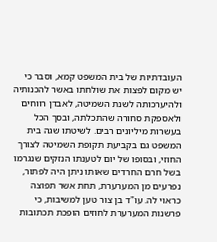העובדתיות של בית המשפט קמא, וסבר כי יש מקום לפצות את שולחתו באשר להכנותיה ולהיערכותה לשנת השמיטה, לאבדן רווחים ולאספקת סחורה שהתכלתה, ובסך הכל בעשרות מיליונים רבים. לשיטתו שגה בית המשפט גם בקביעת תקופת השמיטה לצורך החוזי, ובסופו של יום לטענתו הנזקים שנגרמו בשל חרם החרדים שאותו ניתן היה לפתור, נפרעים מן המערערת, תחת אשר תפוצה כראוי לה. עו"ד בן צור טען למשיבות, כי פרשנות המערערת לחוזים הופכת תכתובות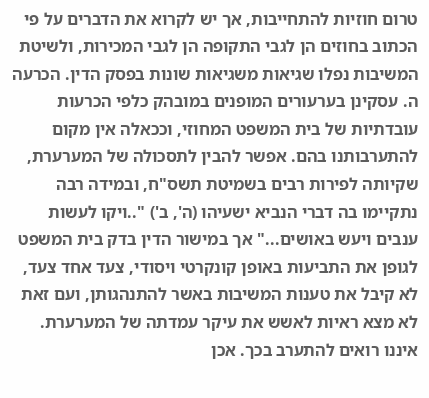טרום חוזיות להתחייבות, אך יש לקרוא את הדברים על פי הכתוב בחוזים הן לגבי התקופה הן לגבי המכירות, ולשיטת המשיבות נפלו שגיאות משגיאות שונות בפסק הדין. הכרעה ה. עסקינן בערעורים המופנים במובהק כלפי הכרעות עובדתיות של בית המשפט המחוזי, וככאלה אין מקום להתערבותנו בהם. אפשר להבין לתסכולה של המערערת, שקיותה לפירות רבים בשמיטת תשס"ח, ובמידה רבה נתקיימו בה דברי הנביא ישעיהו (ה', ב') "..ויקו לעשות ענבים ויעש באושים..." אך במישור הדין בדק בית המשפט לגופן את התביעות באופן קונקרטי ויסודי, צעד אחד צעד, לא קיבל את טענות המשיבות באשר להתנהגותן, ועם זאת לא מצא ראיות לאשש את עיקר עמדתה של המערערת. איננו רואים להתערב בכך. אכן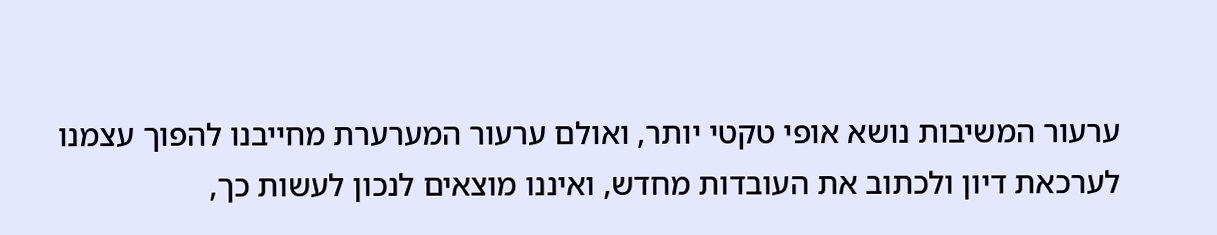ערעור המשיבות נושא אופי טקטי יותר, ואולם ערעור המערערת מחייבנו להפוך עצמנו לערכאת דיון ולכתוב את העובדות מחדש, ואיננו מוצאים לנכון לעשות כך,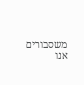משסבורים אנו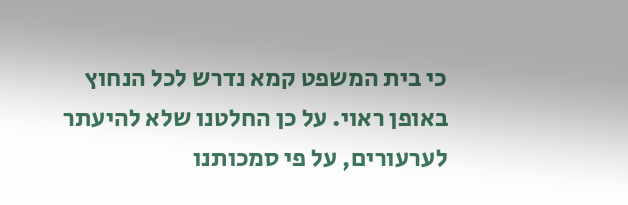כי בית המשפט קמא נדרש לכל הנחוץ באופן ראוי. על כן החלטנו שלא להיעתר לערעורים, על פי סמכותנו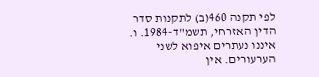לפי תקנה 460(ב) לתקנות סדר הדין האזרחי, תשמ"ד-1984. ו. איננו נעתרים איפוא לשני הערעורים. אין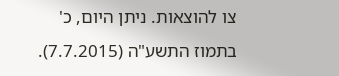צו להוצאות. ניתן היום, כ' בתמוז התשע"ה (7.7.2015).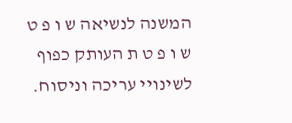המשנה לנשיאה ש ו פ ט ש ו פ ט ת העותק כפוף לשינויי עריכה וניסוח.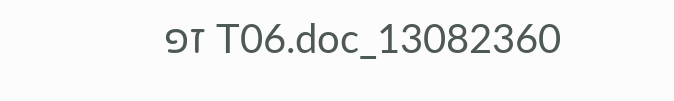13082360_T06.doc זפ